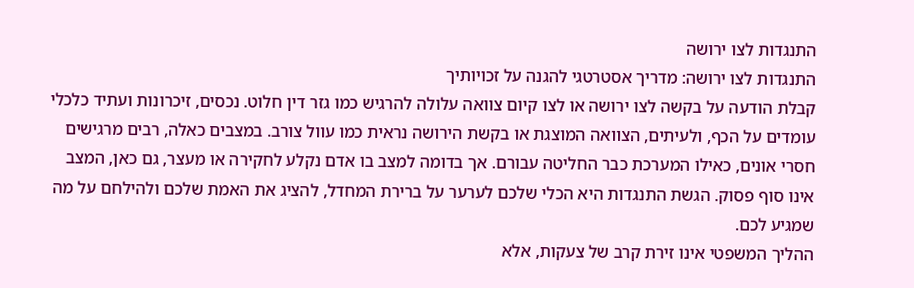התנגדות לצו ירושה
התנגדות לצו ירושה: מדריך אסטרטגי להגנה על זכויותיך
קבלת הודעה על בקשה לצו ירושה או לצו קיום צוואה עלולה להרגיש כמו גזר דין חלוט. נכסים, זיכרונות ועתיד כלכלי עומדים על הכף, ולעיתים, הצוואה המוצגת או בקשת הירושה נראית כמו עוול צורב. במצבים כאלה, רבים מרגישים חסרי אונים, כאילו המערכת כבר החליטה עבורם. אך בדומה למצב בו אדם נקלע לחקירה או מעצר, גם כאן, המצב אינו סוף פסוק. הגשת התנגדות היא הכלי שלכם לערער על ברירת המחדל, להציג את האמת שלכם ולהילחם על מה שמגיע לכם.
ההליך המשפטי אינו זירת קרב של צעקות, אלא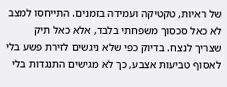של ראיות, טקטיקה ועמידה בזמנים. התייחסו למצב לא כאל סכסוך משפחתי בלבד, אלא כאל תיק שצריך לנצח. בדיוק כפי שלא ניגשים לזירת פשע בלי לאסוף טביעות אצבע, כך לא מגישים התנגדות בלי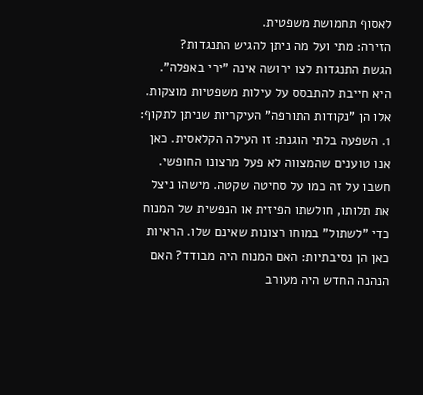לאסוף תחמושת משפטית.
הזירה: מתי ועל מה ניתן להגיש התנגדות?
הגשת התנגדות לצו ירושה אינה "ירי באפלה". היא חייבת להתבסס על עילות משפטיות מוצקות. אלו הן "נקודות התורפה" העיקריות שניתן לתקוף:
1. השפעה בלתי הוגנת: זו העילה הקלאסית. כאן אנו טוענים שהמצווה לא פעל מרצונו החופשי. חשבו על זה כמו על סחיטה שקטה. מישהו ניצל את תלותו, חולשתו הפיזית או הנפשית של המנוח כדי "לשתול" במוחו רצונות שאינם שלו. הראיות כאן הן נסיבתיות: האם המנוח היה מבודד? האם הנהנה החדש היה מעורב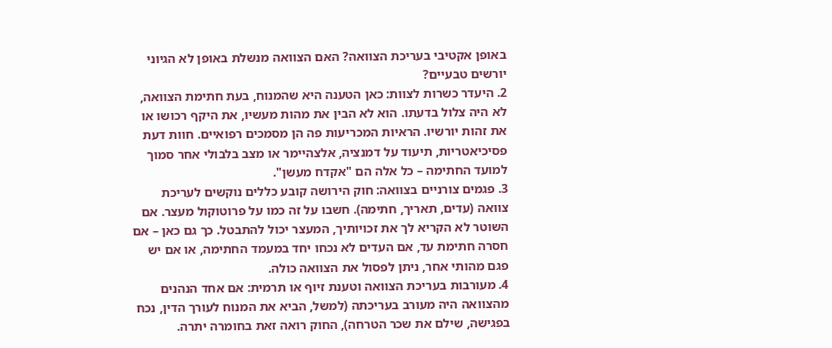באופן אקטיבי בעריכת הצוואה? האם הצוואה מנשלת באופן לא הגיוני יורשים טבעיים?
2. היעדר כשרות לצוות: כאן הטענה היא שהמנוח, בעת חתימת הצוואה, לא היה צלול בדעתו. הוא לא הבין את מהות מעשיו, את היקף רכושו או את זהות יורשיו. הראיות המכריעות פה הן מסמכים רפואיים. חוות דעת פסיכיאטריות, תיעוד על דמנציה, אלצהיימר או מצב בלבולי אחר סמוך למועד החתימה – כל אלה הם "אקדח מעשן".
3. פגמים צורניים בצוואה: חוק הירושה קובע כללים נוקשים לעריכת צוואה (עדים, תאריך, חתימה). חשבו על זה כמו על פרוטוקול מעצר. אם השוטר לא הקריא לך את זכויותיך, המעצר יכול להתבטל. כך גם כאן – אם חסרה חתימת עד, אם העדים לא נכחו יחד במעמד החתימה, או אם יש פגם מהותי אחר, ניתן לפסול את הצוואה כולה.
4. מעורבות בעריכת הצוואה וטענת זיוף או תרמית: אם אחד הנהנים מהצוואה היה מעורב בעריכתה (למשל, הביא את המנוח לעורך הדין, נכח בפגישה, שילם את שכר הטרחה), החוק רואה זאת בחומרה יתרה.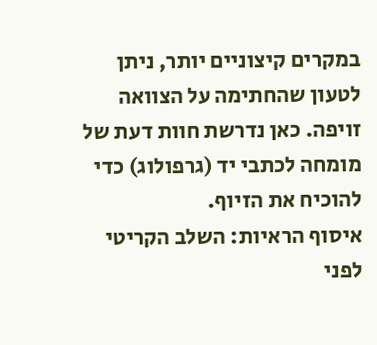במקרים קיצוניים יותר, ניתן לטעון שהחתימה על הצוואה זויפה. כאן נדרשת חוות דעת של מומחה לכתבי יד (גרפולוג) כדי להוכיח את הזיוף.
איסוף הראיות: השלב הקריטי לפני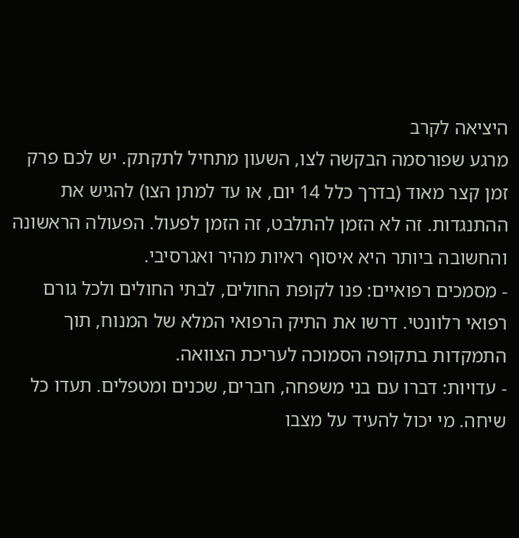היציאה לקרב
מרגע שפורסמה הבקשה לצו, השעון מתחיל לתקתק. יש לכם פרק זמן קצר מאוד (בדרך כלל 14 יום, או עד למתן הצו) להגיש את ההתנגדות. זה לא הזמן להתלבט, זה הזמן לפעול. הפעולה הראשונה והחשובה ביותר היא איסוף ראיות מהיר ואגרסיבי.
- מסמכים רפואיים: פנו לקופת החולים, לבתי החולים ולכל גורם רפואי רלוונטי. דרשו את התיק הרפואי המלא של המנוח, תוך התמקדות בתקופה הסמוכה לעריכת הצוואה.
- עדויות: דברו עם בני משפחה, חברים, שכנים ומטפלים. תעדו כל שיחה. מי יכול להעיד על מצבו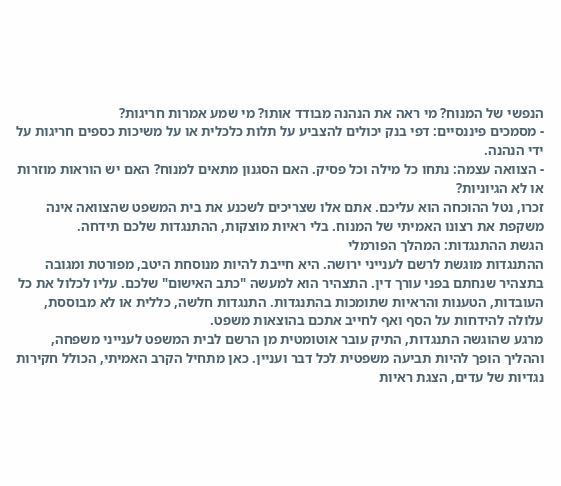הנפשי של המנוח? מי ראה את הנהנה מבודד אותו? מי שמע אמרות חריגות?
- מסמכים פיננסיים: דפי בנק יכולים להצביע על תלות כלכלית או על משיכות כספים חריגות על ידי הנהנה.
- הצוואה עצמה: נתחו כל מילה וכל פסיק. האם הסגנון מתאים למנוח? האם יש הוראות מוזרות או לא הגיוניות?
זכרו, נטל ההוכחה הוא עליכם. אתם אלו שצריכים לשכנע את בית המשפט שהצוואה אינה משקפת את רצונו האמיתי של המנוח. בלי ראיות מוצקות, ההתנגדות שלכם תידחה.
הגשת ההתנגדות: המהלך הפורמלי
ההתנגדות מוגשת לרשם לענייני ירושה. היא חייבת להיות מנוסחת היטב, מפורטת ומגובה בתצהיר שנחתם בפני עורך דין. התצהיר הוא למעשה "כתב האישום" שלכם. עליו לכלול את כל העובדות, הטענות והראיות שתומכות בהתנגדות. התנגדות חלשה, כללית או לא מבוססת, עלולה להידחות על הסף ואף לחייב אתכם בהוצאות משפט.
מרגע שהוגשה התנגדות, התיק עובר אוטומטית מן הרשם לבית המשפט לענייני משפחה, וההליך הופך להיות תביעה משפטית לכל דבר ועניין. כאן מתחיל הקרב האמיתי, הכולל חקירות נגדיות של עדים, הצגת ראיות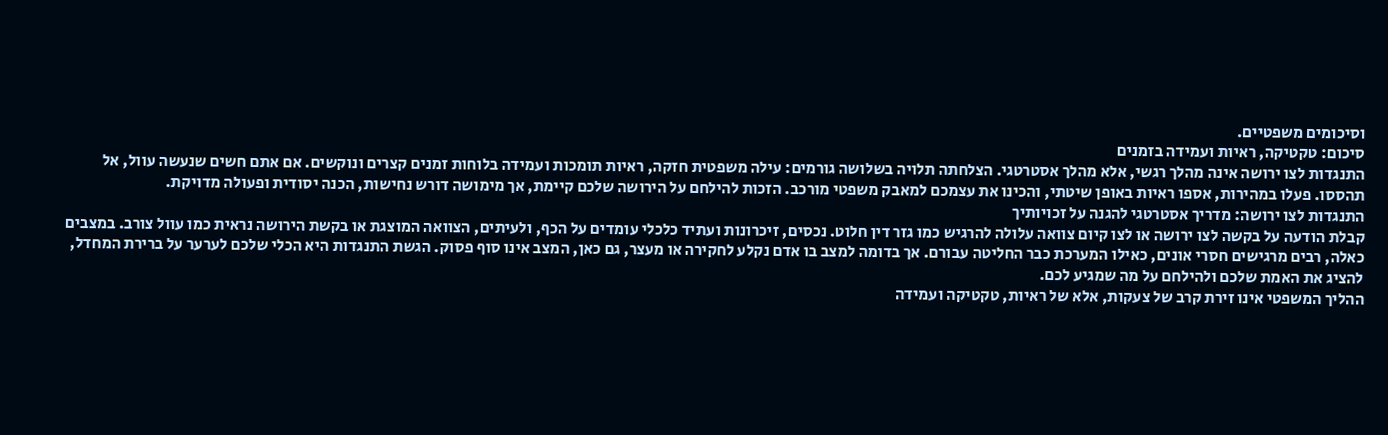וסיכומים משפטיים.
סיכום: טקטיקה, ראיות ועמידה בזמנים
התנגדות לצו ירושה אינה מהלך רגשי, אלא מהלך אסטרטגי. הצלחתה תלויה בשלושה גורמים: עילה משפטית חזקה, ראיות תומכות ועמידה בלוחות זמנים קצרים ונוקשים. אם אתם חשים שנעשה עוול, אל תהססו. פעלו במהירות, אספו ראיות באופן שיטתי, והכינו את עצמכם למאבק משפטי מורכב. הזכות להילחם על הירושה שלכם קיימת, אך מימושה דורש נחישות, הכנה יסודית ופעולה מדויקת.
התנגדות לצו ירושה: מדריך אסטרטגי להגנה על זכויותיך
קבלת הודעה על בקשה לצו ירושה או לצו קיום צוואה עלולה להרגיש כמו גזר דין חלוט. נכסים, זיכרונות ועתיד כלכלי עומדים על הכף, ולעיתים, הצוואה המוצגת או בקשת הירושה נראית כמו עוול צורב. במצבים כאלה, רבים מרגישים חסרי אונים, כאילו המערכת כבר החליטה עבורם. אך בדומה למצב בו אדם נקלע לחקירה או מעצר, גם כאן, המצב אינו סוף פסוק. הגשת התנגדות היא הכלי שלכם לערער על ברירת המחדל, להציג את האמת שלכם ולהילחם על מה שמגיע לכם.
ההליך המשפטי אינו זירת קרב של צעקות, אלא של ראיות, טקטיקה ועמידה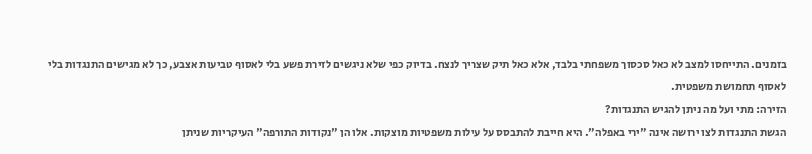בזמנים. התייחסו למצב לא כאל סכסוך משפחתי בלבד, אלא כאל תיק שצריך לנצח. בדיוק כפי שלא ניגשים לזירת פשע בלי לאסוף טביעות אצבע, כך לא מגישים התנגדות בלי לאסוף תחמושת משפטית.
הזירה: מתי ועל מה ניתן להגיש התנגדות?
הגשת התנגדות לצו ירושה אינה "ירי באפלה". היא חייבת להתבסס על עילות משפטיות מוצקות. אלו הן "נקודות התורפה" העיקריות שניתן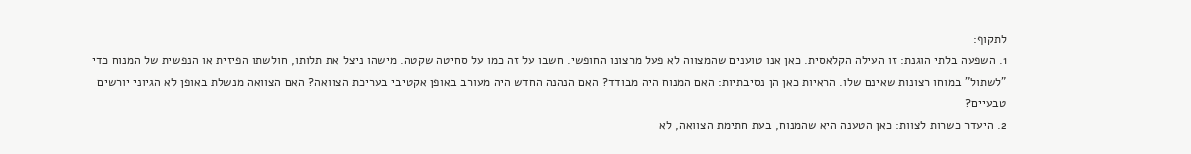לתקוף:
1. השפעה בלתי הוגנת: זו העילה הקלאסית. כאן אנו טוענים שהמצווה לא פעל מרצונו החופשי. חשבו על זה כמו על סחיטה שקטה. מישהו ניצל את תלותו, חולשתו הפיזית או הנפשית של המנוח כדי "לשתול" במוחו רצונות שאינם שלו. הראיות כאן הן נסיבתיות: האם המנוח היה מבודד? האם הנהנה החדש היה מעורב באופן אקטיבי בעריכת הצוואה? האם הצוואה מנשלת באופן לא הגיוני יורשים טבעיים?
2. היעדר כשרות לצוות: כאן הטענה היא שהמנוח, בעת חתימת הצוואה, לא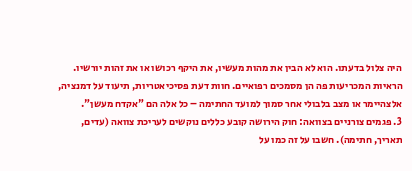היה צלול בדעתו. הוא לא הבין את מהות מעשיו, את היקף רכושו או את זהות יורשיו. הראיות המכריעות פה הן מסמכים רפואיים. חוות דעת פסיכיאטריות, תיעוד על דמנציה, אלצהיימר או מצב בלבולי אחר סמוך למועד החתימה – כל אלה הם "אקדח מעשן".
3. פגמים צורניים בצוואה: חוק הירושה קובע כללים נוקשים לעריכת צוואה (עדים, תאריך, חתימה). חשבו על זה כמו על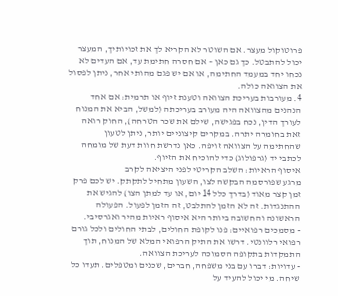פרוטוקול מעצר. אם השוטר לא הקריא לך את זכויותיך, המעצר יכול להתבטל. כך גם כאן – אם חסרה חתימת עד, אם העדים לא נכחו יחד במעמד החתימה, או אם יש פגם מהותי אחר, ניתן לפסול את הצוואה כולה.
4. מעורבות בעריכת הצוואה וטענת זיוף או תרמית: אם אחד הנהנים מהצוואה היה מעורב בעריכתה (למשל, הביא את המנוח לעורך הדין, נכח בפגישה, שילם את שכר הטרחה), החוק רואה זאת בחומרה יתרה. במקרים קיצוניים יותר, ניתן לטעון שהחתימה על הצוואה זויפה. כאן נדרשת חוות דעת של מומחה לכתבי יד (גרפולוג) כדי להוכיח את הזיוף.
איסוף הראיות: השלב הקריטי לפני היציאה לקרב
מרגע שפורסמה הבקשה לצו, השעון מתחיל לתקתק. יש לכם פרק זמן קצר מאוד (בדרך כלל 14 יום, או עד למתן הצו) להגיש את ההתנגדות. זה לא הזמן להתלבט, זה הזמן לפעול. הפעולה הראשונה והחשובה ביותר היא איסוף ראיות מהיר ואגרסיבי.
- מסמכים רפואיים: פנו לקופת החולים, לבתי החולים ולכל גורם רפואי רלוונטי. דרשו את התיק הרפואי המלא של המנוח, תוך התמקדות בתקופה הסמוכה לעריכת הצוואה.
- עדויות: דברו עם בני משפחה, חברים, שכנים ומטפלים. תעדו כל שיחה. מי יכול להעיד על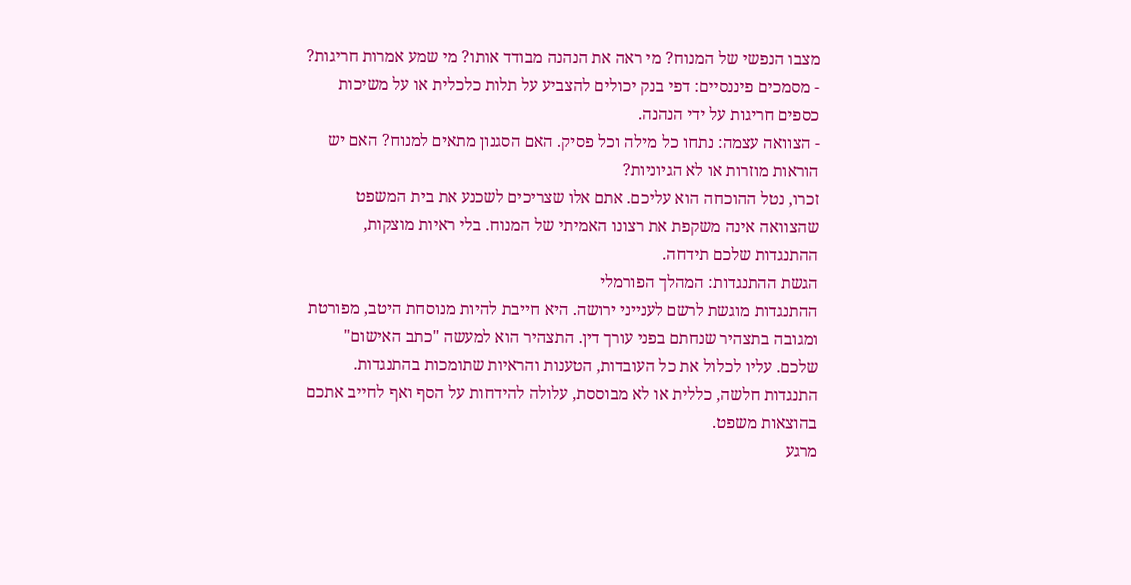מצבו הנפשי של המנוח? מי ראה את הנהנה מבודד אותו? מי שמע אמרות חריגות?
- מסמכים פיננסיים: דפי בנק יכולים להצביע על תלות כלכלית או על משיכות כספים חריגות על ידי הנהנה.
- הצוואה עצמה: נתחו כל מילה וכל פסיק. האם הסגנון מתאים למנוח? האם יש הוראות מוזרות או לא הגיוניות?
זכרו, נטל ההוכחה הוא עליכם. אתם אלו שצריכים לשכנע את בית המשפט שהצוואה אינה משקפת את רצונו האמיתי של המנוח. בלי ראיות מוצקות, ההתנגדות שלכם תידחה.
הגשת ההתנגדות: המהלך הפורמלי
ההתנגדות מוגשת לרשם לענייני ירושה. היא חייבת להיות מנוסחת היטב, מפורטת ומגובה בתצהיר שנחתם בפני עורך דין. התצהיר הוא למעשה "כתב האישום" שלכם. עליו לכלול את כל העובדות, הטענות והראיות שתומכות בהתנגדות. התנגדות חלשה, כללית או לא מבוססת, עלולה להידחות על הסף ואף לחייב אתכם בהוצאות משפט.
מרגע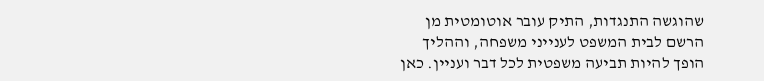שהוגשה התנגדות, התיק עובר אוטומטית מן הרשם לבית המשפט לענייני משפחה, וההליך הופך להיות תביעה משפטית לכל דבר ועניין. כאן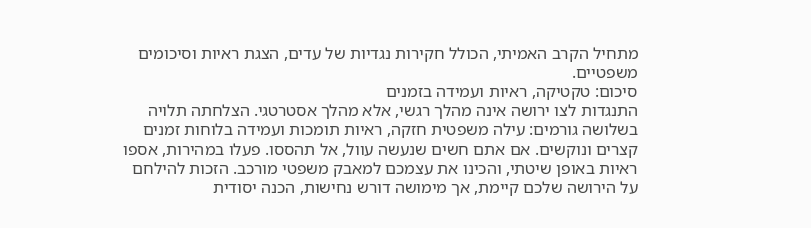מתחיל הקרב האמיתי, הכולל חקירות נגדיות של עדים, הצגת ראיות וסיכומים משפטיים.
סיכום: טקטיקה, ראיות ועמידה בזמנים
התנגדות לצו ירושה אינה מהלך רגשי, אלא מהלך אסטרטגי. הצלחתה תלויה בשלושה גורמים: עילה משפטית חזקה, ראיות תומכות ועמידה בלוחות זמנים קצרים ונוקשים. אם אתם חשים שנעשה עוול, אל תהססו. פעלו במהירות, אספו ראיות באופן שיטתי, והכינו את עצמכם למאבק משפטי מורכב. הזכות להילחם על הירושה שלכם קיימת, אך מימושה דורש נחישות, הכנה יסודית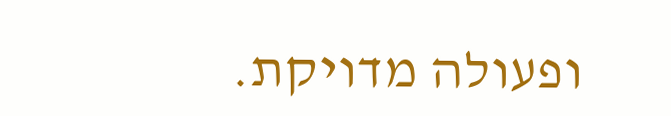ופעולה מדויקת.